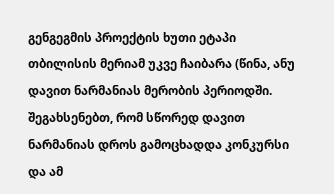გენგეგმის პროექტის ხუთი ეტაპი თბილისის მერიამ უკვე ჩაიბარა (წინა, ანუ დავით ნარმანიას მერობის პერიოდში. შეგახსენებთ, რომ სწორედ დავით ნარმანიას დროს გამოცხადდა კონკურსი და ამ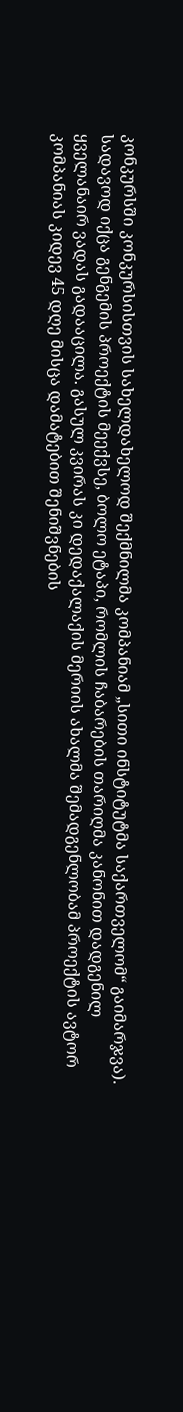კონკურსში კონკურსისთვის სახელდახელოდ შექმნილმა კომპანიამ „სითი ინსტიტუტმა საქართველომ“ გაიმარჯვა). სადავოდ იქცა გენგემის პროექტის მეექვსე, ბოლო ეტაპი, რომლის ჩაბარების თარიღმა კანონით დადგენილ ყველანაირ ვადას გადააცილა. გასულ კვირას კი დედაქალაქის მერიის ახალმა შემადგენლობამ პროექტის ავტორ კომპანიას კიდევ 45 დღე მისცა დამატებით შენიშვნების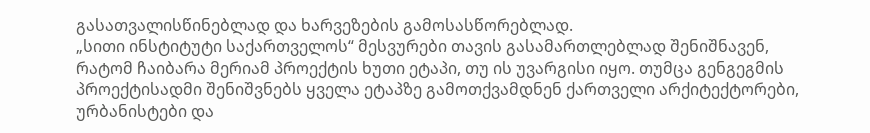გასათვალისწინებლად და ხარვეზების გამოსასწორებლად.
„სითი ინსტიტუტი საქართველოს“ მესვურები თავის გასამართლებლად შენიშნავენ, რატომ ჩაიბარა მერიამ პროექტის ხუთი ეტაპი, თუ ის უვარგისი იყო. თუმცა გენგეგმის პროექტისადმი შენიშვნებს ყველა ეტაპზე გამოთქვამდნენ ქართველი არქიტექტორები, ურბანისტები და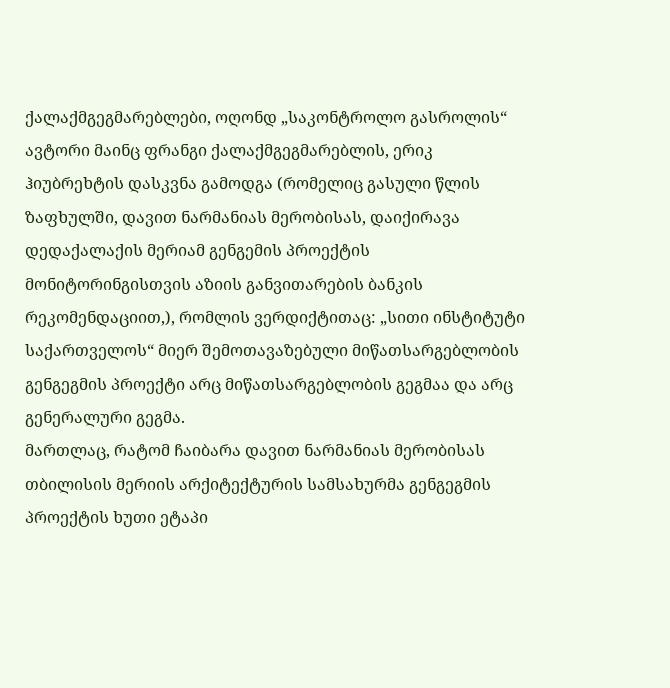ქალაქმგეგმარებლები, ოღონდ „საკონტროლო გასროლის“ ავტორი მაინც ფრანგი ქალაქმგეგმარებლის, ერიკ ჰიუბრეხტის დასკვნა გამოდგა (რომელიც გასული წლის ზაფხულში, დავით ნარმანიას მერობისას, დაიქირავა დედაქალაქის მერიამ გენგემის პროექტის მონიტორინგისთვის აზიის განვითარების ბანკის რეკომენდაციით,), რომლის ვერდიქტითაც: „სითი ინსტიტუტი საქართველოს“ მიერ შემოთავაზებული მიწათსარგებლობის გენგეგმის პროექტი არც მიწათსარგებლობის გეგმაა და არც გენერალური გეგმა.
მართლაც, რატომ ჩაიბარა დავით ნარმანიას მერობისას თბილისის მერიის არქიტექტურის სამსახურმა გენგეგმის პროექტის ხუთი ეტაპი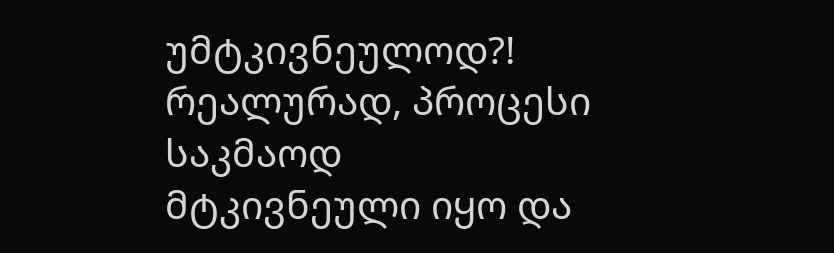უმტკივნეულოდ?! რეალურად, პროცესი საკმაოდ მტკივნეული იყო და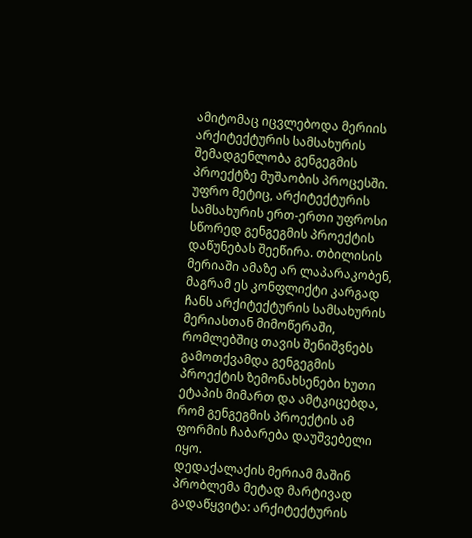ამიტომაც იცვლებოდა მერიის არქიტექტურის სამსახურის შემადგენლობა გენგეგმის პროექტზე მუშაობის პროცესში. უფრო მეტიც, არქიტექტურის სამსახურის ერთ-ერთი უფროსი სწორედ გენგეგმის პროექტის დაწუნებას შეეწირა. თბილისის მერიაში ამაზე არ ლაპარაკობენ, მაგრამ ეს კონფლიქტი კარგად ჩანს არქიტექტურის სამსახურის მერიასთან მიმოწერაში, რომლებშიც თავის შენიშვნებს გამოთქვამდა გენგეგმის პროექტის ზემონახსენები ხუთი ეტაპის მიმართ და ამტკიცებდა, რომ გენგეგმის პროექტის ამ ფორმის ჩაბარება დაუშვებელი იყო.
დედაქალაქის მერიამ მაშინ პრობლემა მეტად მარტივად გადაწყვიტა: არქიტექტურის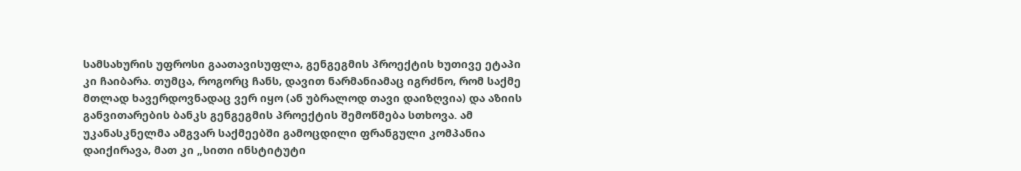სამსახურის უფროსი გაათავისუფლა, გენგეგმის პროექტის ხუთივე ეტაპი კი ჩაიბარა. თუმცა, როგორც ჩანს, დავით ნარმანიამაც იგრძნო, რომ საქმე მთლად ხავერდოვნადაც ვერ იყო (ან უბრალოდ თავი დაიზღვია) და აზიის განვითარების ბანკს გენგეგმის პროექტის შემოწმება სთხოვა. ამ უკანასკნელმა ამგვარ საქმეებში გამოცდილი ფრანგული კომპანია დაიქირავა, მათ კი „სითი ინსტიტუტი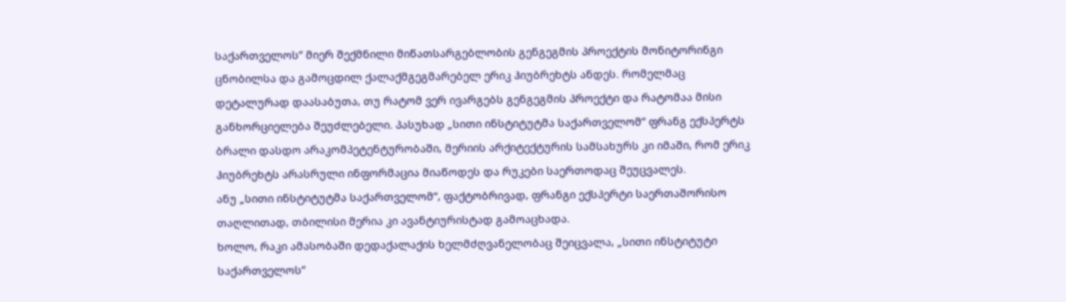საქართველოს“ მიერ შექმნილი მიწათსარგებლობის გენგეგმის პროექტის მონიტორინგი ცნობილსა და გამოცდილ ქალაქმგეგმარებელ ერიკ ჰიუბრეხტს ანდეს. რომელმაც დეტალურად დაასაბუთა, თუ რატომ ვერ ივარგებს გენგეგმის პროექტი და რატომაა მისი განხორციელება შეუძლებელი. პასუხად „სითი ინსტიტუტმა საქართველომ“ ფრანგ ექსპერტს ბრალი დასდო არაკომპეტენტურობაში, მერიის არქიტექტურის სამსახურს კი იმაში, რომ ერიკ ჰიუბრეხტს არასრული ინფორმაცია მიაწოდეს და რუკები საერთოდაც შეუცვალეს.
ანუ „სითი ინსტიტუტმა საქართველომ“, ფაქტობრივად, ფრანგი ექსპერტი საერთაშორისო თაღლითად, თბილისი მერია კი ავანტიურისტად გამოაცხადა.
ხოლო, რაკი ამასობაში დედაქალაქის ხელმძღვანელობაც შეიცვალა, „სითი ინსტიტუტი საქართველოს“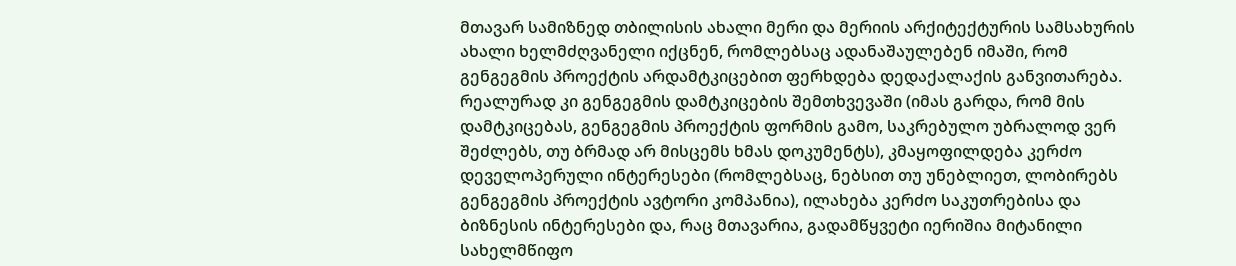მთავარ სამიზნედ თბილისის ახალი მერი და მერიის არქიტექტურის სამსახურის ახალი ხელმძღვანელი იქცნენ, რომლებსაც ადანაშაულებენ იმაში, რომ გენგეგმის პროექტის არდამტკიცებით ფერხდება დედაქალაქის განვითარება.
რეალურად კი გენგეგმის დამტკიცების შემთხვევაში (იმას გარდა, რომ მის დამტკიცებას, გენგეგმის პროექტის ფორმის გამო, საკრებულო უბრალოდ ვერ შეძლებს, თუ ბრმად არ მისცემს ხმას დოკუმენტს), კმაყოფილდება კერძო დეველოპერული ინტერესები (რომლებსაც, ნებსით თუ უნებლიეთ, ლობირებს გენგეგმის პროექტის ავტორი კომპანია), ილახება კერძო საკუთრებისა და ბიზნესის ინტერესები და, რაც მთავარია, გადამწყვეტი იერიშია მიტანილი სახელმწიფო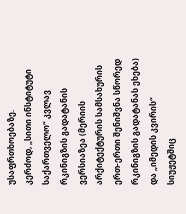უსაფრთხოებაზე.
კერძოდ, „სითი ინსტიტუტი საქართველო“ კვლავ რკინიგზის გადატანის ვერსიაზეა (მერიის არქიტექტურის სამსახურის ერთ-ერთი შენიშვნა სწორედ რკინიგზის გადატანას ეხება) და „იმედის კვირის“ სიუჟეტშიც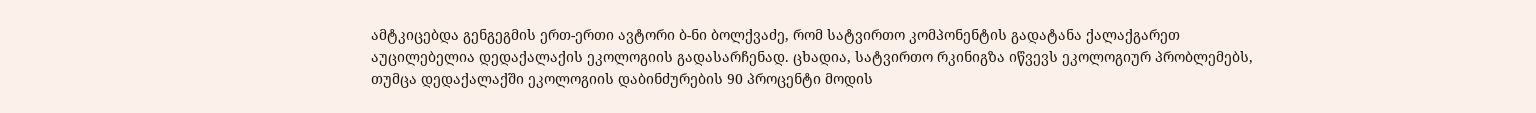ამტკიცებდა გენგეგმის ერთ-ერთი ავტორი ბ-ნი ბოლქვაძე, რომ სატვირთო კომპონენტის გადატანა ქალაქგარეთ აუცილებელია დედაქალაქის ეკოლოგიის გადასარჩენად. ცხადია, სატვირთო რკინიგზა იწვევს ეკოლოგიურ პრობლემებს, თუმცა დედაქალაქში ეკოლოგიის დაბინძურების 90 პროცენტი მოდის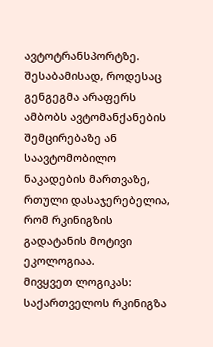ავტოტრანსპორტზე. შესაბამისად, როდესაც გენგეგმა არაფერს ამბობს ავტომანქანების შემცირებაზე ან საავტომობილო ნაკადების მართვაზე, რთული დასაჯერებელია, რომ რკინიგზის გადატანის მოტივი ეკოლოგიაა.
მივყვეთ ლოგიკას: საქართველოს რკინიგზა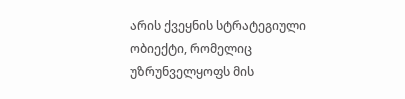არის ქვეყნის სტრატეგიული ობიექტი, რომელიც უზრუნველყოფს მის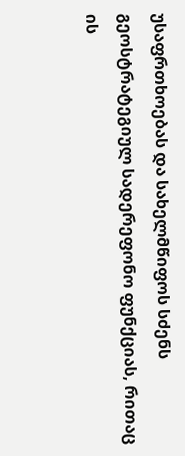უსაფრთხოებას და სახელმწიფოს სძენს გეოსტრატეგიულ სადერეფონო ფუნქციას, რითაც ის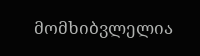მომხიბვლელია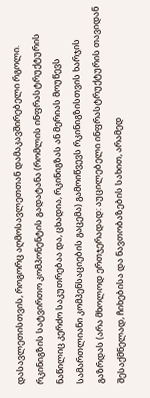დასავლეთისთვის, როგორც აღმოსავლეთთან დამაკავშირებელი რგოლი. რკინიგზის სატვირთო კომპონენტის გადატანა (რომლის ინფრასტრუქტურის ნაწილიც კერძო საკუთრებაა და, ცხადია, რკინიგზას ან მერიას მოუწევს სამართლიანი კომპენსაციების გაცემა) გამოიწვევს რკინიგზისთვის ხარჯის გაზრდას (არა მხოლოდ ერთჯერადად: აუცილებელი ინფრასტრუქტურის თავიდან შესაქმნელად, ჩიხებისა და ნავთობაზების სახით, არამედ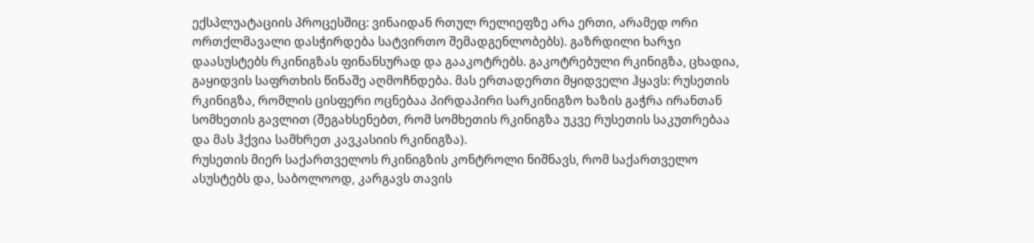ექსპლუატაციის პროცესშიც: ვინაიდან რთულ რელიეფზე არა ერთი, არამედ ორი ორთქლმავალი დასჭირდება სატვირთო შემადგენლობებს). გაზრდილი ხარჯი დაასუსტებს რკინიგზას ფინანსურად და გააკოტრებს. გაკოტრებული რკინიგზა, ცხადია, გაყიდვის საფრთხის წინაშე აღმოჩნდება. მას ერთადერთი მყიდველი ჰყავს: რუსეთის რკინიგზა, რომლის ცისფერი ოცნებაა პირდაპირი სარკინიგზო ხაზის გაჭრა ირანთან სომხეთის გავლით (შეგახსენებთ, რომ სომხეთის რკინიგზა უკვე რუსეთის საკუთრებაა და მას ჰქვია სამხრეთ კავკასიის რკინიგზა).
რუსეთის მიერ საქართველოს რკინიგზის კონტროლი ნიშნავს, რომ საქართველო ასუსტებს და, საბოლოოდ, კარგავს თავის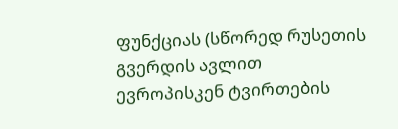ფუნქციას (სწორედ რუსეთის გვერდის ავლით ევროპისკენ ტვირთების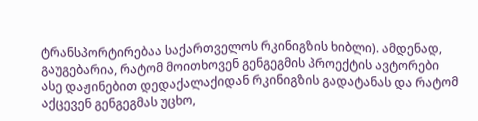ტრანსპორტირებაა საქართველოს რკინიგზის ხიბლი). ამდენად, გაუგებარია, რატომ მოითხოვენ გენგეგმის პროექტის ავტორები ასე დაჟინებით დედაქალაქიდან რკინიგზის გადატანას და რატომ აქცევენ გენგეგმას უცხო,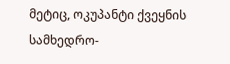მეტიც, ოკუპანტი ქვეყნის სამხედრო-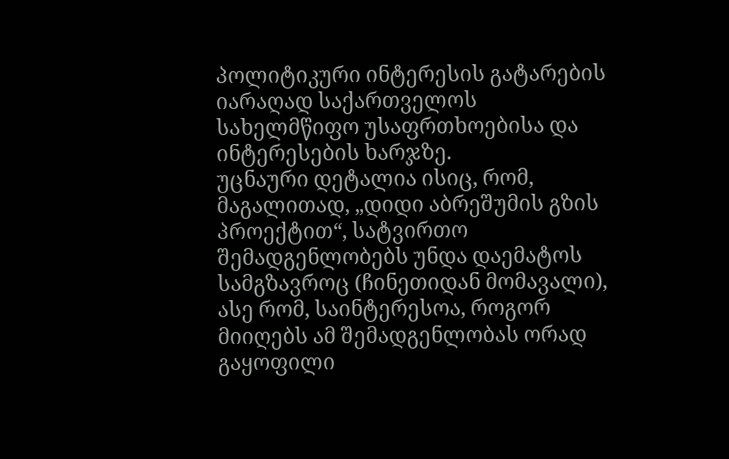პოლიტიკური ინტერესის გატარების იარაღად საქართველოს სახელმწიფო უსაფრთხოებისა და ინტერესების ხარჯზე.
უცნაური დეტალია ისიც, რომ, მაგალითად, „დიდი აბრეშუმის გზის პროექტით“, სატვირთო შემადგენლობებს უნდა დაემატოს სამგზავროც (ჩინეთიდან მომავალი), ასე რომ, საინტერესოა, როგორ მიიღებს ამ შემადგენლობას ორად გაყოფილი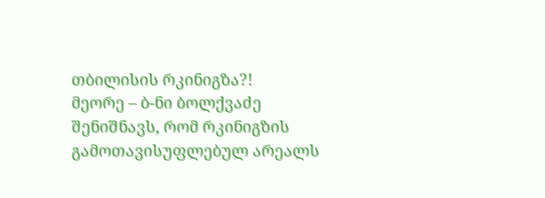თბილისის რკინიგზა?!
მეორე – ბ-ნი ბოლქვაძე შენიშნავს, რომ რკინიგზის გამოთავისუფლებულ არეალს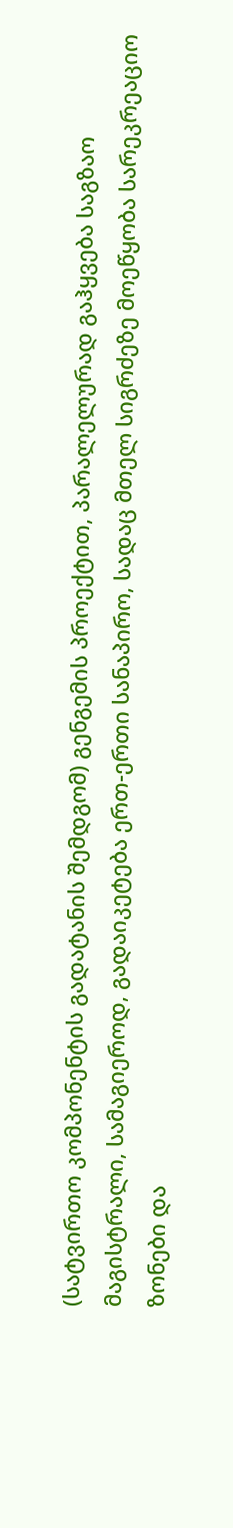(სატვირთო კომპონენტის გადატანის შემდგომ) გენგემის პროექტით, პარალელურად გაჰყვება საგზაო მაგისტრალი, სამაგიეროდ, გადაიკეტება ერთ-ერთი სანაპირო, სადაც მთელ სიგრძეზე მოეწყობა სარეკრეაციო ზონები და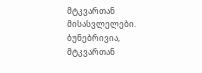მტკვართან მისასვლელები.
ბუნებრივია, მტკვართან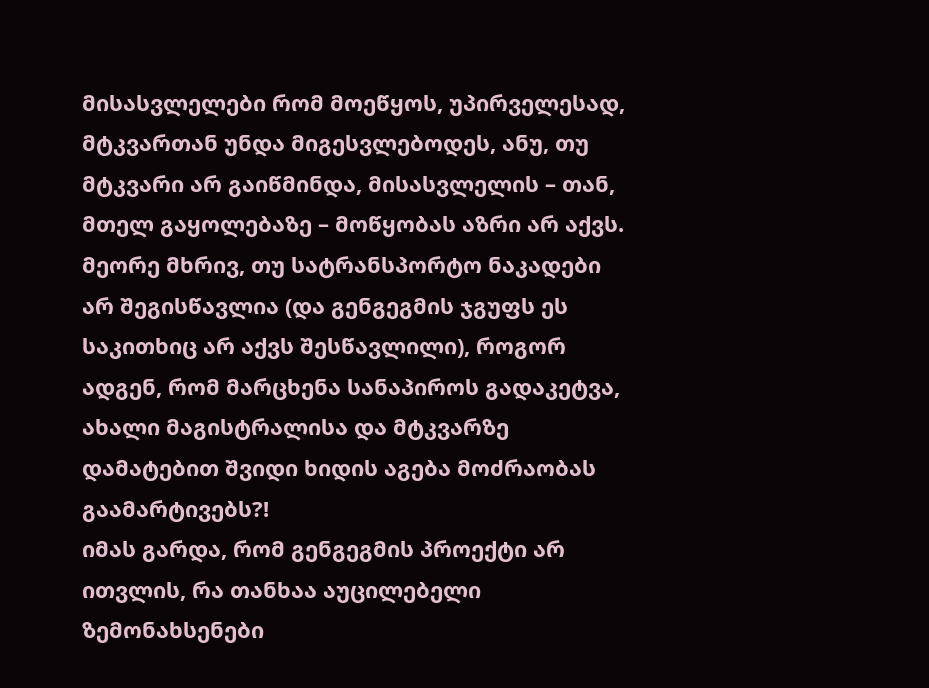მისასვლელები რომ მოეწყოს, უპირველესად, მტკვართან უნდა მიგესვლებოდეს, ანუ, თუ მტკვარი არ გაიწმინდა, მისასვლელის – თან, მთელ გაყოლებაზე – მოწყობას აზრი არ აქვს. მეორე მხრივ, თუ სატრანსპორტო ნაკადები არ შეგისწავლია (და გენგეგმის ჯგუფს ეს საკითხიც არ აქვს შესწავლილი), როგორ ადგენ, რომ მარცხენა სანაპიროს გადაკეტვა, ახალი მაგისტრალისა და მტკვარზე დამატებით შვიდი ხიდის აგება მოძრაობას გაამარტივებს?!
იმას გარდა, რომ გენგეგმის პროექტი არ ითვლის, რა თანხაა აუცილებელი ზემონახსენები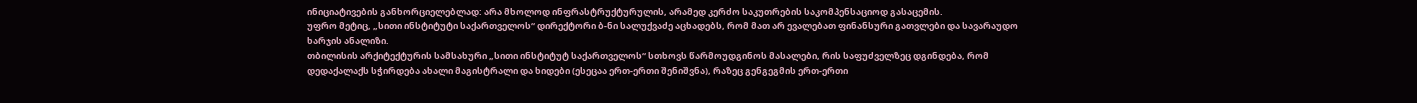ინიციატივების განხორციელებლად: არა მხოლოდ ინფრასტრუქტურულის, არამედ კერძო საკუთრების საკომპენსაციოდ გასაცემის.
უფრო მეტიც, „სითი ინსტიტუტი საქართველოს“ დირექტორი ბ-ნი სალუქვაძე აცხადებს, რომ მათ არ ევალებათ ფინანსური გათვლები და სავარაუდო ხარჯის ანალიზი.
თბილისის არქიტექტურის სამსახური „სითი ინსტიტუტ საქართველოს“ სთხოვს წარმოუდგინოს მასალები, რის საფუძველზეც დგინდება, რომ დედაქალაქს სჭირდება ახალი მაგისტრალი და ხიდები (ესეცაა ერთ-ერთი შენიშვნა), რაზეც გენგეგმის ერთ-ერთი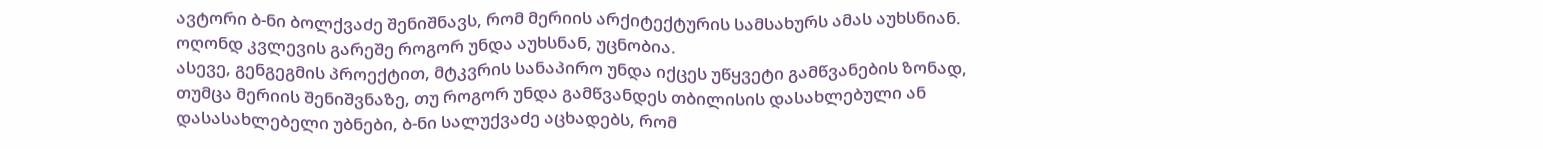ავტორი ბ-ნი ბოლქვაძე შენიშნავს, რომ მერიის არქიტექტურის სამსახურს ამას აუხსნიან. ოღონდ კვლევის გარეშე როგორ უნდა აუხსნან, უცნობია.
ასევე, გენგეგმის პროექტით, მტკვრის სანაპირო უნდა იქცეს უწყვეტი გამწვანების ზონად, თუმცა მერიის შენიშვნაზე, თუ როგორ უნდა გამწვანდეს თბილისის დასახლებული ან დასასახლებელი უბნები, ბ-ნი სალუქვაძე აცხადებს, რომ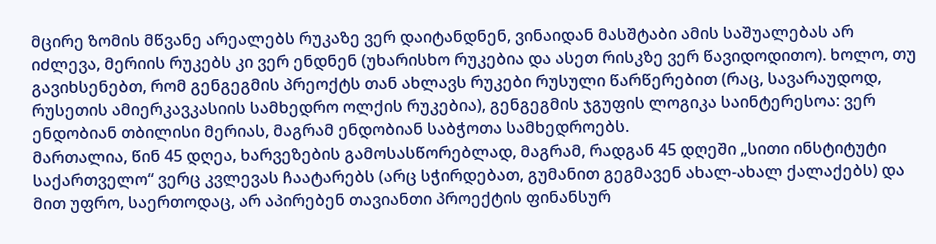მცირე ზომის მწვანე არეალებს რუკაზე ვერ დაიტანდნენ, ვინაიდან მასშტაბი ამის საშუალებას არ იძლევა, მერიის რუკებს კი ვერ ენდნენ (უხარისხო რუკებია და ასეთ რისკზე ვერ წავიდოდითო). ხოლო, თუ გავიხსენებთ, რომ გენგეგმის პრეოქტს თან ახლავს რუკები რუსული წარწერებით (რაც, სავარაუდოდ, რუსეთის ამიერკავკასიის სამხედრო ოლქის რუკებია), გენგეგმის ჯგუფის ლოგიკა საინტერესოა: ვერ ენდობიან თბილისი მერიას, მაგრამ ენდობიან საბჭოთა სამხედროებს.
მართალია, წინ 45 დღეა, ხარვეზების გამოსასწორებლად, მაგრამ, რადგან 45 დღეში „სითი ინსტიტუტი საქართველო“ ვერც კვლევას ჩაატარებს (არც სჭირდებათ, გუმანით გეგმავენ ახალ-ახალ ქალაქებს) და მით უფრო, საერთოდაც, არ აპირებენ თავიანთი პროექტის ფინანსურ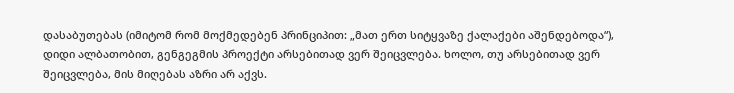დასაბუთებას (იმიტომ რომ მოქმედებენ პრინციპით: „მათ ერთ სიტყვაზე ქალაქები აშენდებოდა“), დიდი ალბათობით, გენგეგმის პროექტი არსებითად ვერ შეიცვლება. ხოლო, თუ არსებითად ვერ შეიცვლება, მის მიღებას აზრი არ აქვს.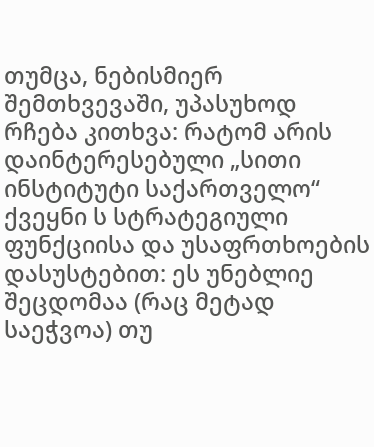თუმცა, ნებისმიერ შემთხვევაში, უპასუხოდ რჩება კითხვა: რატომ არის დაინტერესებული „სითი ინსტიტუტი საქართველო“ ქვეყნი ს სტრატეგიული ფუნქციისა და უსაფრთხოების დასუსტებით: ეს უნებლიე შეცდომაა (რაც მეტად საეჭვოა) თუ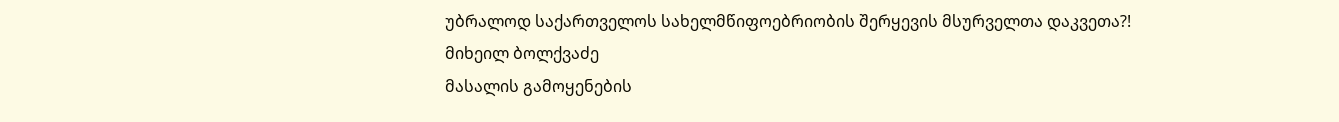უბრალოდ საქართველოს სახელმწიფოებრიობის შერყევის მსურველთა დაკვეთა?!
მიხეილ ბოლქვაძე
მასალის გამოყენების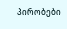პირობები